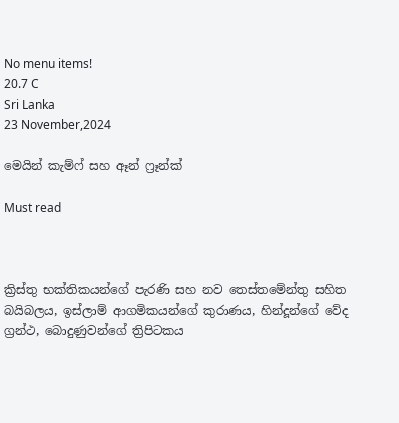No menu items!
20.7 C
Sri Lanka
23 November,2024

මෙයින් කැම්ෆ් සහ ඈන් ෆ්‍රෑන්ක්

Must read



ක්‍රිස්තු භක්තිකයන්ගේ පැරණි සහ නව තෙස්තමේන්තු සහිත බයිබලය, ඉස්ලාම් ආගමිකයන්ගේ කුරාණය, හින්දූන්ගේ වේද ග්‍රන්ථ, බොදුණුවන්ගේ ත්‍රිපිටකය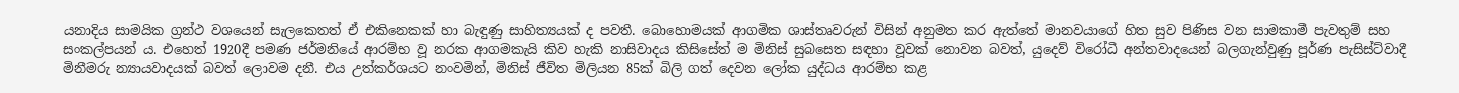යනාදිය සාමයික ග්‍රන්ථ වශයෙන් සැලකෙතත් ඒ එකිනෙකක් හා බැඳුණු සාහිත්‍යයක් ද පවතී. බොහොමයක් ආගමික ශාස්තෘවරුන් විසින් අනුමත කර ඇත්තේ මානවයාගේ හිත සුව පිණිස වන සාමකාමී පැවතුම් සහ සංකල්පයන් ය. එහෙත් 1920දී පමණ ජර්මනියේ ආරම්භ වූ නරක ආගමකැයි කිව හැකි නාසිවාදය කිසිසේත් ම මිනිස් සුබසෙත සඳහා වූවක් නොවන බවත්, යුදෙව් විරෝධී අන්තවාදයෙන් බලගැන්වුණු පූර්ණ පැසිස්ට්වාදී මිනීමරු න්‍යායවාදයක් බවත් ලොවම දනී. එය උත්කර්ශයට නංවමින්, මිනිස් ජීවිත මිලියන 85ක් බිලි ගත් දෙවන ලෝක යුද්ධය ආරම්භ කළ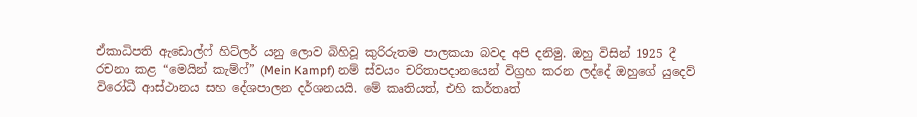ඒකාධිපති ඇඩොල්ෆ් හිට්ලර් යනු ලොව බිහිවූ කුරිරුතම පාලකයා බවද අපි දනිමු. ඔහු විසින් 1925 දී රචනා කළ “මෙයින් කැම්ෆ්” (Mein Kampf) නම් ස්වයං චරිතාපදානයෙන් විග්‍රහ කරන ලද්දේ ඔහුගේ යුදෙව් විරෝධී ආස්ථානය සහ දේශපාලන දර්ශනයයි. මේ කෘතියත්, එහි කර්තෘත්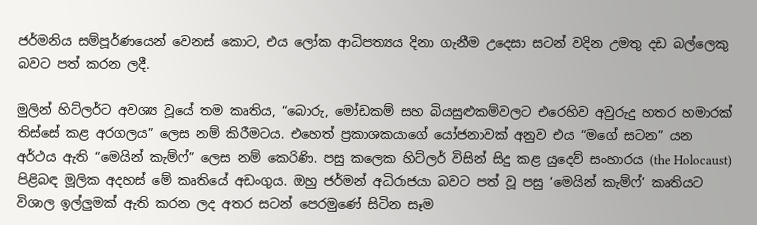ජර්මනිය සම්පූර්ණයෙන් වෙනස් කොට, එය ලෝක ආධිපත්‍යය දිනා ගැනීම උදෙසා සටන් වදින උමතු දඩ බල්ලෙකු බවට පත් කරන ලදී.

මුලින් හිට්ලර්ට අවශ්‍ය වූයේ තම කෘතිය, “බොරු, මෝඩකම් සහ බියසුළුකම්වලට එරෙහිව අවුරුදු හතර හමාරක් තිස්සේ කළ අරගලය” ලෙස නම් කිරීමටය. එහෙත් ප්‍රකාශකයාගේ යෝජනාවක් අනුව එය “මගේ සටන” යන අර්ථය ඇති “මෙයින් කැම්ෆ්” ලෙස නම් කෙරිණි. පසු කලෙක හිට්ලර් විසින් සිදු කළ යුදෙව් සංහාරය (the Holocaust) පිළිබඳ මූලික අදහස් මේ කෘතියේ අඩංගුය. ඔහු ජර්මන් අධිරාජයා බවට පත් වූ පසු ‘මෙයින් කැම්ෆ්’ කෘතියට විශාල ඉල්ලුමක් ඇති කරන ලද අතර සටන් පෙරමුණේ සිටින සෑම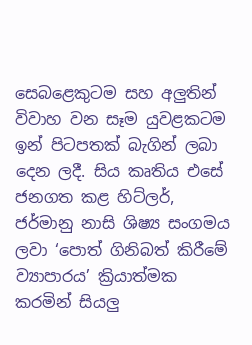සෙබළෙකුටම සහ අලුතින් විවාහ වන සෑම යුවළකටම ඉන් පිටපතක් බැගින් ලබා දෙන ලදී. සිය කෘතිය එසේ ජනගත කළ හිට්ලර්, ජර්මානු නාසි ශිෂ්‍ය සංගමය ලවා ‘පොත් ගිනිබත් කිරීමේ ව්‍යාපාරය’ ක්‍රියාත්මක කරමින් සියලු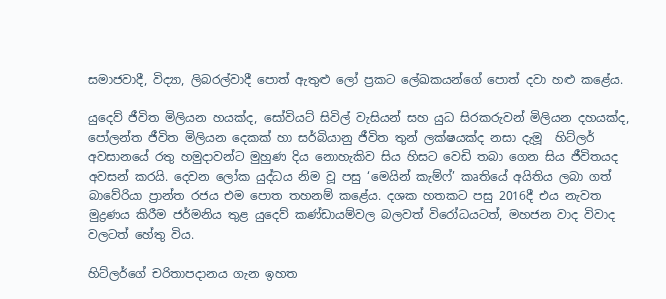සමාජවාදී, විද්‍යා, ලිබරල්වාදී පොත් ඇතුළු ලෝ ප්‍රකට ලේඛකයන්ගේ පොත් දවා හළු කළේය.

යුදෙව් ජීවිත මිලියන හයක්ද, සෝවියට් සිවිල් වැසියන් සහ යුධ සිරකරුවන් මිලියන දහයක්ද, පෝලන්ත ජීවිත මිලියන දෙකක් හා සර්බියානු ජීවිත තුන් ලක්ෂයක්ද නසා දැමූ  හිට්ලර් අවසානයේ රතු හමුදාවන්ට මුහුණ දිය නොහැකිව සිය හිසට වෙඩි තබා ගෙන සිය ජීවිතයද අවසන් කරයි. දෙවන ලෝක යුද්ධය නිම වූ පසු ‘මෙයින් කැම්ෆ්’ කෘතියේ අයිතිය ලබා ගත් බාවේරියා ප්‍රාන්ත රජය එම පොත තහනම් කළේය. දශක හතකට පසු 2016දී එය නැවත මුද්‍රණය කිරීම ජර්මනිය තුළ යුදෙව් කණ්ඩායම්වල බලවත් විරෝධයටත්, මහජන වාද විවාද වලටත් හේතු විය.

හිට්ලර්ගේ චරිතාපදානය ගැන ඉහත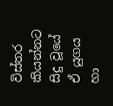විස්තර කියන්නට සිදු වූයේ ඒ යුගය හා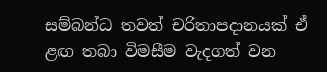සම්බන්ධ තවත් චරිතාපදානයක් ඒ ළඟ තබා විමසීම වැදගත් වන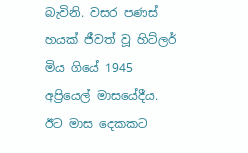බැවිනි. වසර පණස් හයක් ජීවත් වූ හිට්ලර් මිය ගියේ 1945 අප්‍රියෙල් මාසයේදීය. ඊට මාස දෙකකට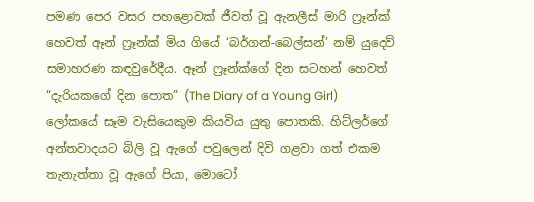පමණ පෙර වසර පහළොවක් ජීවත් වූ ඇනලීස් මාරි ෆ්‍රෑන්ක් හෙවත් ඈන් ෆ්‍රෑන්ක් මිය ගියේ ‘බර්ගන්-බෙල්සන්’ නම් යුදෙව් සමාහරණ කඳවුරේදීය. ඈන් ෆ්‍රෑන්ක්ගේ දින සටහන් හෙවත් “දැරියකගේ දින පොත” (The Diary of a Young Girl) ලෝකයේ සෑම වැසියෙකුම කියවිය යුතු පොතකි. හිට්ලර්ගේ අන්තවාදයට බිලි වූ ඇගේ පවුලෙන් දිවි ගළවා ගත් එකම තැනැත්තා වූ ඇගේ පියා, මොටෝ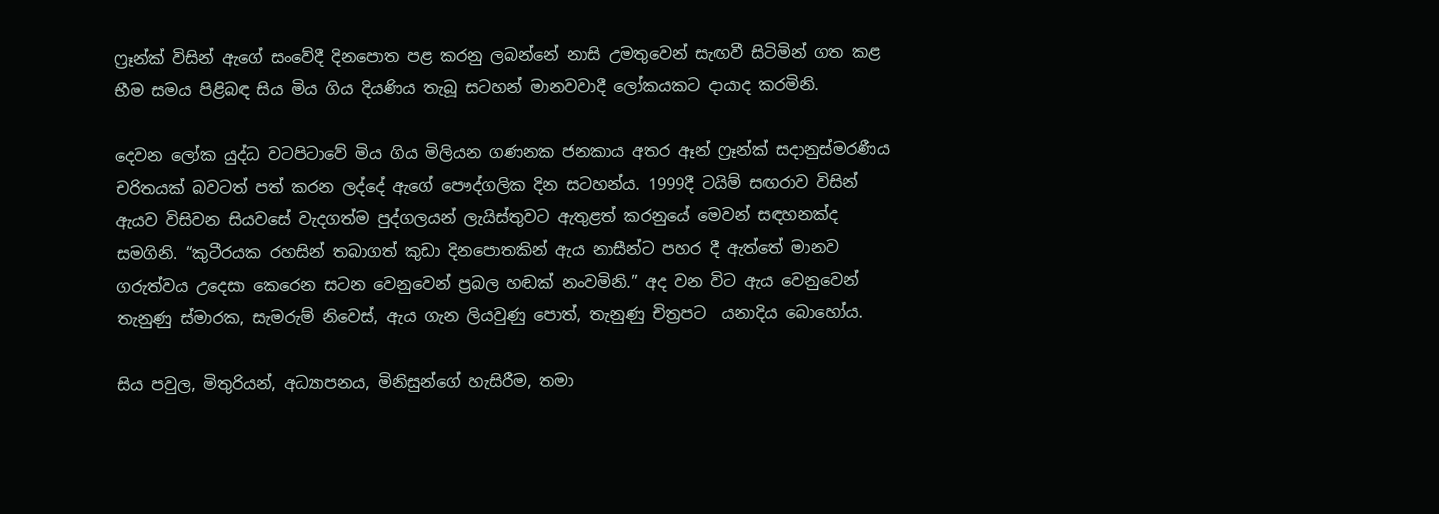ෆ්‍රෑන්ක් විසින් ඇගේ සංවේදී දිනපොත පළ කරනු ලබන්නේ නාසි උමතුවෙන් සැඟවී සිටිමින් ගත කළ භීම සමය පිළිබඳ සිය මිය ගිය දියණිය තැබූ සටහන් මානවවාදී ලෝකයකට දායාද කරමිනි.

දෙවන ලෝක යුද්ධ වටපිටාවේ මිය ගිය මිලියන ගණනක ජනකාය අතර ඈන් ෆ්‍රෑන්ක් සදානුස්මරණීය චරිතයක් බවටත් පත් කරන ලද්දේ ඇගේ පෞද්ගලික දින සටහන්ය. 1999දී ටයිම් සඟරාව විසින් ඇයව විසිවන සියවසේ වැදගත්ම පුද්ගලයන් ලැයිස්තුවට ඇතුළත් කරනුයේ මෙවන් සඳහනක්ද සමගිනි. “කුටීරයක රහසින් තබාගත් කුඩා දිනපොතකින් ඇය නාසීන්ට පහර දී ඇත්තේ මානව ගරුත්වය උදෙසා කෙරෙන සටන වෙනුවෙන් ප්‍රබල හඬක් නංවමිනි.” අද වන විට ඇය වෙනුවෙන් තැනුණු ස්මාරක, සැමරුම් නිවෙස්, ඇය ගැන ලියවුණු පොත්, තැනුණු චිත්‍රපට  යනාදිය බොහෝය.

සිය පවුල, මිතුරියන්, අධ්‍යාපනය, මිනිසුන්ගේ හැසිරීම, තමා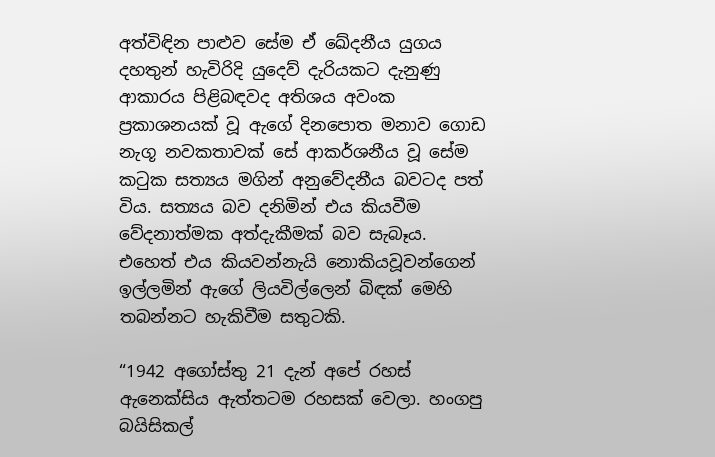අත්විඳින පාළුව සේම ඒ ඛේදනීය යුගය දහතුන් හැවිරිදි යුදෙව් දැරියකට දැනුණු ආකාරය පිළිබඳවද අතිශය අවංක ප්‍රකාශනයක් වූ ඇගේ දිනපොත මනාව ගොඩ නැගූ නවකතාවක් සේ ආකර්ශනීය වූ සේම කටුක සත්‍යය මගින් අනුවේදනීය බවටද පත් විය. සත්‍යය බව දනිමින් එය කියවීම වේදනාත්මක අත්දැකීමක් බව සැබෑය. එහෙත් එය කියවන්නැයි නොකියවූවන්ගෙන් ඉල්ලමින් ඇගේ ලියවිල්ලෙන් බිඳක් මෙහි තබන්නට හැකිවීම සතුටකි.

“1942 අගෝස්තු 21 දැන් අපේ රහස් ඇනෙක්සිය ඇත්තටම රහසක් වෙලා. හංගපු බයිසිකල්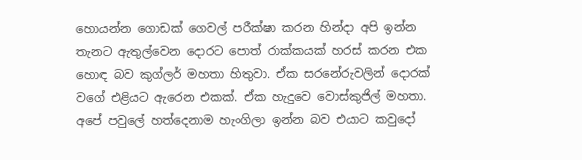හොයන්න ගොඩක් ගෙවල් පරීක්ෂා කරන හින්දා අපි ඉන්න තැනට ඇතුල්වෙන දොරට පොත් රාක්කයක් හරස් කරන එක හොඳ බව කුග්ලර් මහතා හිතුවා. ඒක සරනේරුවලින් දොරක් වගේ එළියට ඇරෙන එකක්. ඒක හැදුවෙ වොස්කුජිල් මහතා. අපේ පවුලේ හත්දෙනාම හැංගිලා ඉන්න බව එයාට කවුදෝ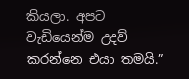කියලා. අපට වැඩියෙන්ම උදව් කරන්නෙ එයා තමයි.”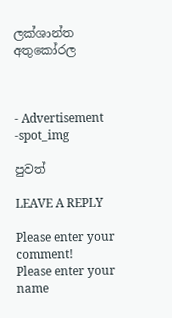ලක්ශාන්ත අතුකෝරල



- Advertisement -spot_img

පුවත්

LEAVE A REPLY

Please enter your comment!
Please enter your name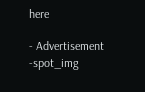here

- Advertisement -spot_img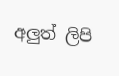අලුත් ලිපි